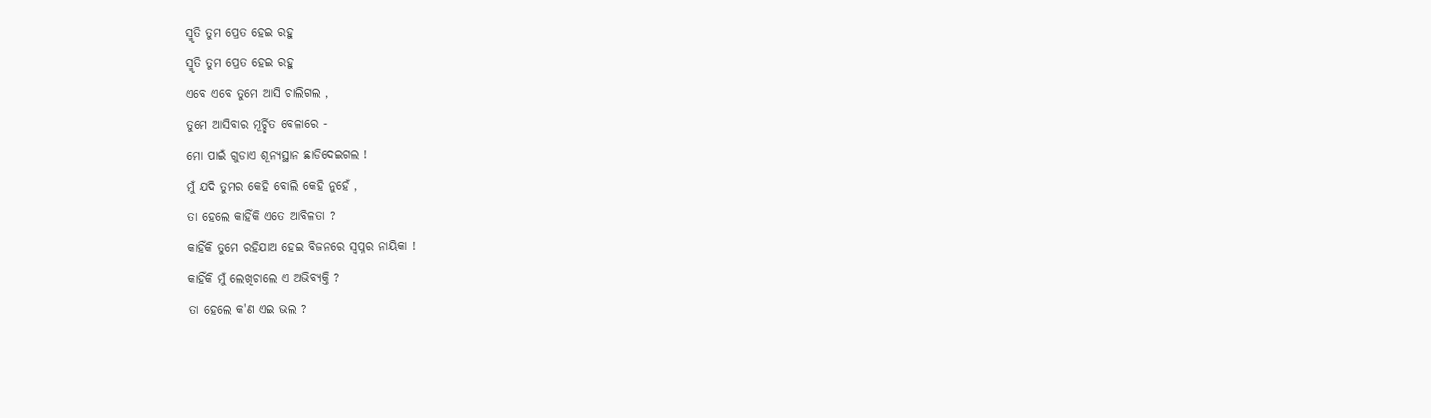ସ୍ମୃତି ତୁମ ପ୍ରେତ ହେଇ ରହୁ
ସ୍ମୃତି ତୁମ ପ୍ରେତ ହେଇ ରହୁ
ଏବେ ଏବେ ତୁମେ ଆସି ଚାଲିଗଲ ,
ତୁମେ ଆସିବାର ମୂର୍ଚ୍ଛିତ ବେଳାରେ -
ମୋ ପାଇଁ ଗୁଡାଏ ଶୂନ୍ୟସ୍ଥାନ ଛାଡିଦେଇଗଲ !
ମୁଁ ଯଦି ତୁମର କେହି ବୋଲି କେହି ନୁହେଁ ,
ତା ହେଲେ କାହିଁକି ଏତେ ଆବିଳତା ?
କାହିଁକି ତୁମେ ରହିଯାଅ ହେଇ ବିଜନରେ ସ୍ୱପ୍ନର ନାୟିକା !
କାହିଁକି ମୁଁ ଲେଖିଚାଲେ ଏ ଅଭିବ୍ୟକ୍ତି ?
ତା ହେଲେ କ'ଣ ଏଇ ଭଲ ?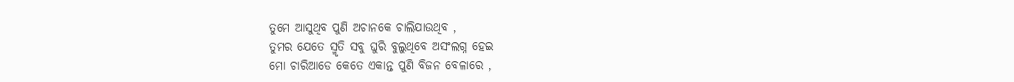ତୁମେ ଆସୁଥିବ ପୁଣି ଅଚାନକେ ଚାଲିଯାଉଥିବ ,
ତୁମର ଯେତେ ସ୍ମୃତି ସବୁ ଘୁରି ବୁଲୁଥିବେ ଅସଂଲଗ୍ନ ହେଇ
ମୋ ଚାରିଆଡେ କେତେ ଏକାନ୍ତ ପୁଣି ବିଜନ ବେଳାରେ ,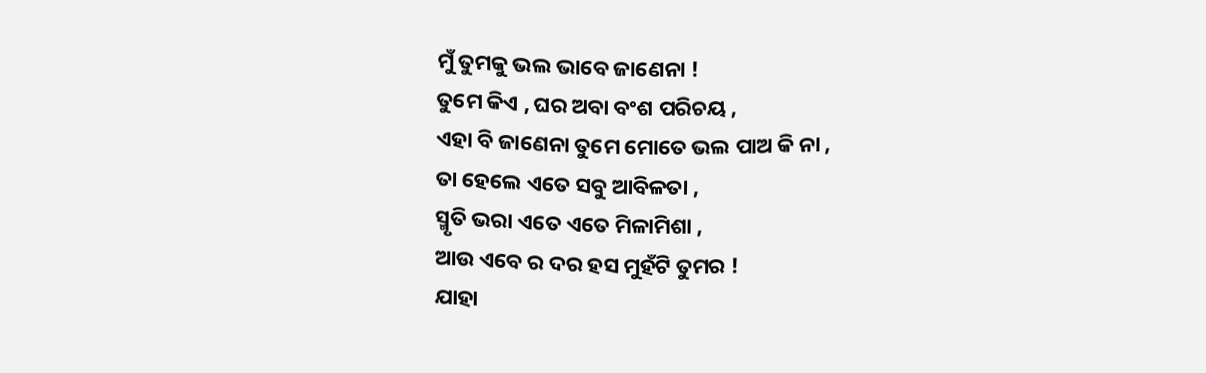ମୁଁ ତୁମକୁ ଭଲ ଭାବେ ଜାଣେନା !
ତୁମେ କିଏ , ଘର ଅବା ବଂଶ ପରିଚୟ ,
ଏହା ବି ଜାଣେନା ତୁମେ ମୋତେ ଭଲ ପାଅ କି ନା ,
ତା ହେଲେ ଏତେ ସବୁ ଆବିଳତା ,
ସ୍ମୃତି ଭରା ଏତେ ଏତେ ମିଳାମିଶା ,
ଆଉ ଏବେ ର ଦର ହସ ମୁହଁଟି ତୁମର !
ଯାହା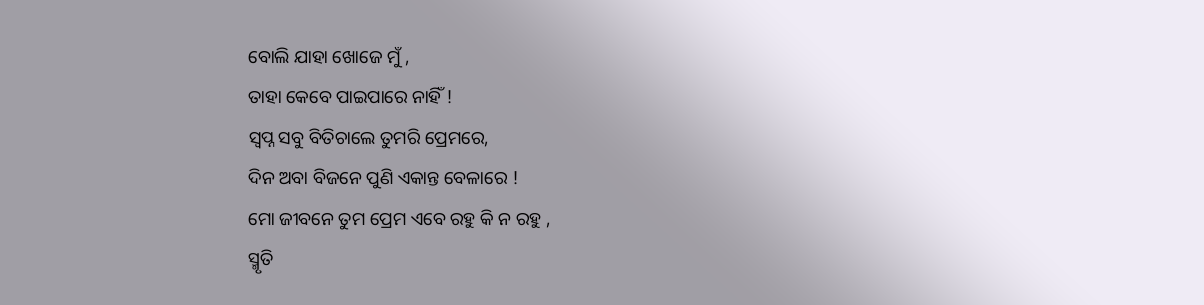ବୋଲି ଯାହା ଖୋଜେ ମୁଁ ,
ତାହା କେବେ ପାଇପାରେ ନାହିଁ !
ସ୍ୱପ୍ନ ସବୁ ବିତିଚାଲେ ତୁମରି ପ୍ରେମରେ,
ଦିନ ଅବା ବିଜନେ ପୁଣି ଏକାନ୍ତ ବେଳାରେ !
ମୋ ଜୀବନେ ତୁମ ପ୍ରେମ ଏବେ ରହୁ କି ନ ରହୁ ,
ସ୍ମୃତି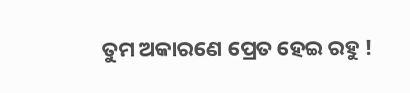ତୁମ ଅକାରଣେ ପ୍ରେତ ହେଇ ରହୁ !